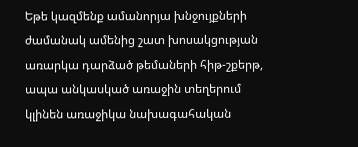Եթե կազմենք ամանորյա խնջույքների ժամանակ ամենից շատ խոսակցության առարկա դարձած թեմաների հիթ-շքերթ, ապա անկասկած առաջին տեղերում կլինեն առաջիկա նախագահական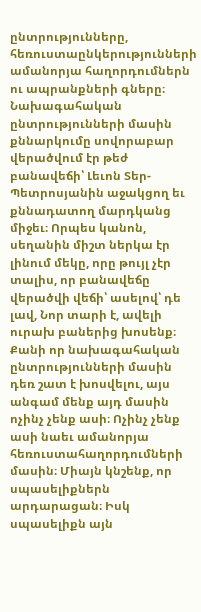ընտրությունները, հեռուստաընկերությունների ամանորյա հաղորդումներն ու ապրանքների գները։
Նախագահական ընտրությունների մասին քննարկումը սովորաբար վերածվում էր թեժ բանավեճի՝ Լեւոն Տեր-Պետրոսյանին աջակցող եւ քննադատող մարդկանց միջեւ։ Որպես կանոն, սեղանին միշտ ներկա էր լինում մեկը, որը թույլ չէր տալիս, որ բանավեճը վերածվի վեճի՝ ասելով՝ դե լավ, Նոր տարի է, ավելի ուրախ բաներից խոսենք։ Քանի որ նախագահական ընտրությունների մասին դեռ շատ է խոսվելու, այս անգամ մենք այդ մասին ոչինչ չենք ասի։ Ոչինչ չենք ասի նաեւ ամանորյա հեռուստահաղորդումների մասին։ Միայն կնշենք, որ սպասելիքներն արդարացան։ Իսկ սպասելիքն այն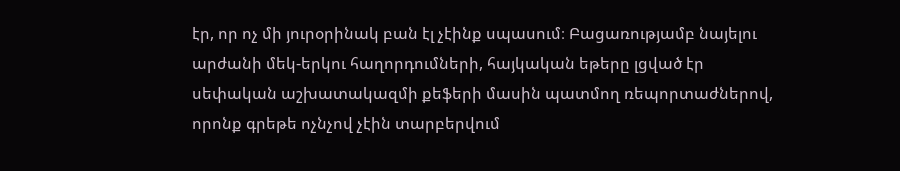էր, որ ոչ մի յուրօրինակ բան էլ չէինք սպասում։ Բացառությամբ նայելու արժանի մեկ-երկու հաղորդումների, հայկական եթերը լցված էր սեփական աշխատակազմի քեֆերի մասին պատմող ռեպորտաժներով, որոնք գրեթե ոչնչով չէին տարբերվում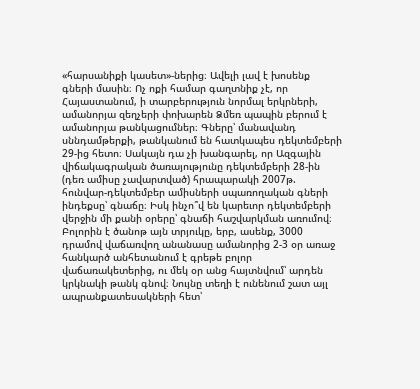«հարսանիքի կասետ»-ներից։ Ավելի լավ է խոսենք գների մասին։ Ոչ ոքի համար գաղտնիք չէ, որ Հայաստանում, ի տարբերություն նորմալ երկրների, ամանորյա զեղչերի փոխարեն Ձմեռ պապին բերում է ամանորյա թանկացումներ։ Գները՝ մանավանդ սննդամթերքի, թանկանում են հատկապես դեկտեմբերի 29-ից հետո։ Սակայն դա չի խանգարել, որ Ազգային վիճակագրական ծառայությունը դեկտեմբերի 28-ին (դեռ ամիսը չավարտված) հրապարակի 2007թ. հունվար-դեկտեմբեր ամիսների սպառողական գների ինդեքսը՝ գնաճը։ Իսկ ինչո՞վ են կարեւոր դեկտեմբերի վերջին մի քանի օրերը՝ գնաճի հաշվարկման առումով։ Բոլորին է ծանոթ այն տրյուկը, երբ, ասենք, 3000 դրամով վաճառվող անանասը ամանորից 2-3 օր առաջ հանկարծ անհետանում է գրեթե բոլոր վաճառակետերից, ու մեկ օր անց հայտնվում՝ արդեն կրկնակի թանկ գնով։ Նույնը տեղի է ունենում շատ այլ ապրանքատեսակների հետ՝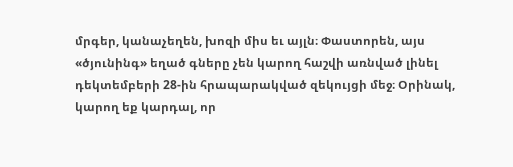մրգեր, կանաչեղեն, խոզի միս եւ այլն։ Փաստորեն, այս «ծյունինգ» եղած գները չեն կարող հաշվի առնված լինել դեկտեմբերի 28-ին հրապարակված զեկույցի մեջ։ Օրինակ, կարող եք կարդալ, որ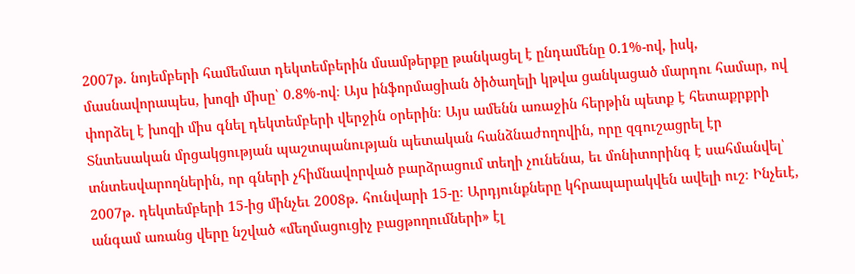2007թ. նոյեմբերի համեմատ դեկտեմբերին մսամթերքը թանկացել է ընդամենը 0.1%-ով, իսկ, մասնավորապես, խոզի միսը՝ 0.8%-ով։ Այս ինֆորմացիան ծիծաղելի կթվա ցանկացած մարդու համար, ով փորձել է խոզի միս գնել դեկտեմբերի վերջին օրերին։ Այս ամենն առաջին հերթին պետք է հետաքրքրի Տնտեսական մրցակցության պաշտպանության պետական հանձնաժողովին, որը զգուշացրել էր տնտեսվարողներին, որ գների չհիմնավորված բարձրացում տեղի չունենա, եւ մոնիտորինգ է սահմանվել՝ 2007թ. դեկտեմբերի 15-ից մինչեւ 2008թ. հունվարի 15-ը։ Արդյունքները կհրապարակվեն ավելի ուշ։ Ինչեւէ, անգամ առանց վերը նշված «մեղմացուցիչ բացթողումների» էլ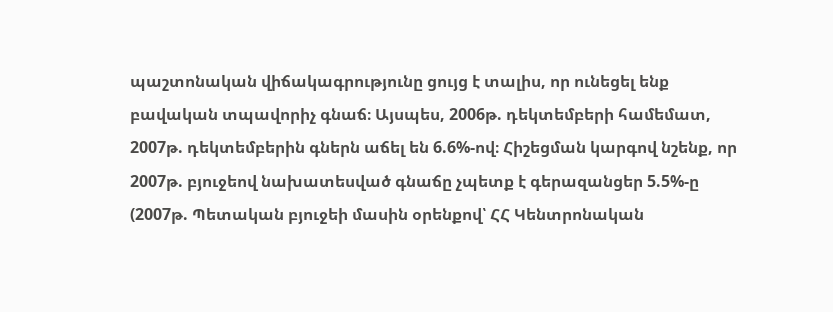պաշտոնական վիճակագրությունը ցույց է տալիս, որ ունեցել ենք բավական տպավորիչ գնաճ։ Այսպես, 2006թ. դեկտեմբերի համեմատ, 2007թ. դեկտեմբերին գներն աճել են 6.6%-ով։ Հիշեցման կարգով նշենք, որ 2007թ. բյուջեով նախատեսված գնաճը չպետք է գերազանցեր 5.5%-ը (2007թ. Պետական բյուջեի մասին օրենքով՝ ՀՀ Կենտրոնական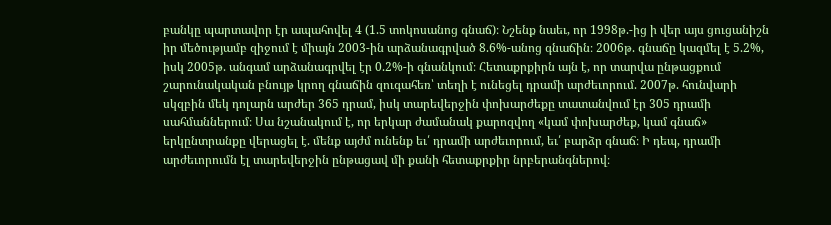բանկը պարտավոր էր ապահովել 4 (1.5 տոկոսանոց գնաճ)։ Նշենք նաեւ, որ 1998թ.-ից ի վեր այս ցուցանիշն իր մեծությամբ զիջում է միայն 2003-ին արձանագրված 8.6%-անոց գնաճին։ 2006թ. գնաճը կազմել է 5.2%, իսկ 2005թ. անգամ արձանագրվել էր 0.2%-ի գնանկում։ Հետաքրքիրն այն է, որ տարվա ընթացքում շարունակական բնույթ կրող գնաճին զուգահեռ՝ տեղի է ունեցել դրամի արժեւորում. 2007թ. հունվարի սկզբին մեկ դոլարն արժեր 365 դրամ, իսկ տարեվերջին փոխարժեքը տատանվում էր 305 դրամի սահմաններում։ Սա նշանակում է, որ երկար ժամանակ քարոզվող «կամ փոխարժեք, կամ գնաճ» երկընտրանքը վերացել է. մենք այժմ ունենք եւ՛ դրամի արժեւորում, եւ՛ բարձր գնաճ։ Ի դեպ, դրամի արժեւորումն էլ տարեվերջին ընթացավ մի քանի հետաքրքիր նրբերանգներով։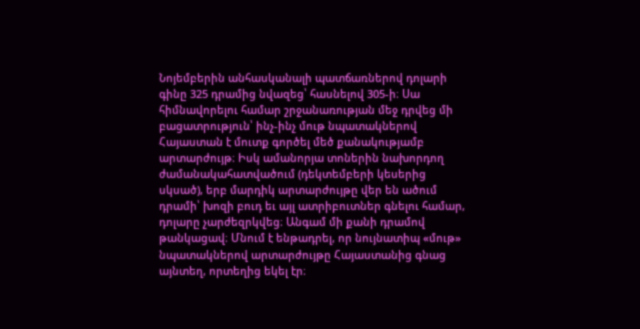Նոյեմբերին անհասկանալի պատճառներով դոլարի գինը 325 դրամից նվազեց՝ հասնելով 305-ի։ Սա հիմնավորելու համար շրջանառության մեջ դրվեց մի բացատրություն՝ ինչ-ինչ մութ նպատակներով Հայաստան է մուտք գործել մեծ քանակությամբ արտարժույթ։ Իսկ ամանորյա տոներին նախորդող ժամանակահատվածում (դեկտեմբերի կեսերից սկսած), երբ մարդիկ արտարժույթը վեր են ածում դրամի՝ խոզի բուդ եւ այլ ատրիբուտներ գնելու համար, դոլարը չարժեզրկվեց։ Անգամ մի քանի դրամով թանկացավ։ Մնում է ենթադրել, որ նույնատիպ «մութ» նպատակներով արտարժույթը Հայաստանից գնաց այնտեղ, որտեղից եկել էր։